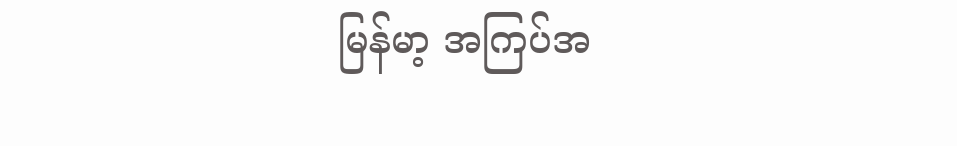မြန်မာ့ အကြပ်အ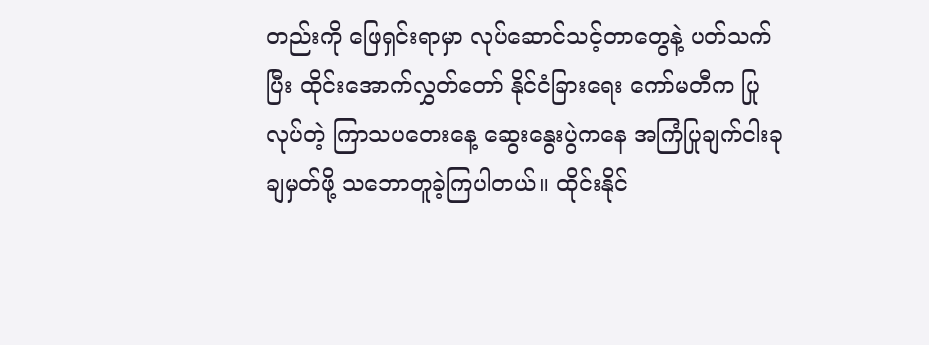တည်းကို ဖြေရှင်းရာမှာ လုပ်ဆောင်သင့်တာတွေနဲ့ ပတ်သက်ပြီး ထိုင်းအောက်လွှတ်တော် နိုင်ငံခြားရေး ကော်မတီက ပြုလုပ်တဲ့ ကြာသပတေးနေ့ ဆွေးနွေးပွဲကနေ အကြံပြုချက်ငါးခု ချမှတ်ဖို့ သဘောတူခဲ့ကြပါတယ်။ ထိုင်းနိုင်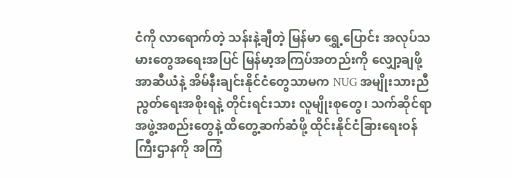ငံကို လာရောက်တဲ့ သန်းနဲ့ချီတဲ့ မြန်မာ ရွှေ့ပြောင်း အလုပ်သမားတွေအရေးအပြင် မြန်မာ့အကြပ်အတည်းကို လျှော့ချဖို့ အာဆီယံနဲ့ အိမ်နီးချင်းနိုင်ငံတွေသာမက NUG အမျိုးသားညီညွတ်ရေးအစိုးရနဲ့ တိုင်းရင်းသား လူမျိုးစုတွေ၊ သက်ဆိုင်ရာ အဖွဲ့အစည်းတွေနဲ့ ထိတွေ့ဆက်ဆံဖို့ ထိုင်းနိုင်ငံခြားရေးဝန်ကြီးဌာနကို အကြံ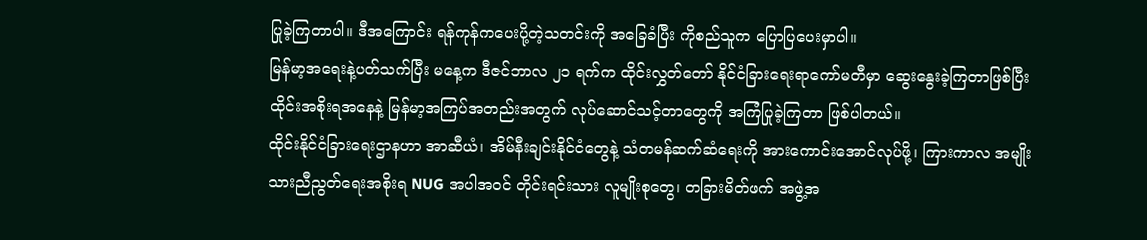ပြုခဲ့ကြတာပါ။ ဒီအကြောင်း ရန်ကုန်ကပေးပို့တဲ့သတင်းကို အခြေခံပြီး ကိုစည်သူက ပြောပြပေးမှာပါ။
မြန်မာ့အရေးနဲ့ပတ်သက်ပြီး မနေ့က ဒီဇင်ဘာလ ၂၁ ရက်က ထိုင်းလွှတ်တော် နိုင်ငံခြားရေးရာကော်မတီမှာ ဆွေးနွေးခဲ့ကြတာဖြစ်ပြီး ထိုင်းအစိုးရအနေနဲ့ မြန်မာ့အကြပ်အတည်းအတွက် လုပ်ဆောင်သင့်တာတွေကို အကြံပြုခဲ့ကြတာ ဖြစ်ပါတယ်။
ထိုင်းနိုင်ငံခြားရေးဌာနဟာ အာဆီယံ၊ အိမ်နီးချင်းနိုင်ငံတွေနဲ့ သံတမန်ဆက်ဆံရေးကို အားကောင်းအောင်လုပ်ဖို့၊ ကြားကာလ အမျိုးသားညီညွတ်ရေးအစိုးရ NUG အပါအဝင် တိုင်းရင်းသား လူမျိုးစုတွေ၊ တခြားမိတ်ဖက် အဖွဲ့အ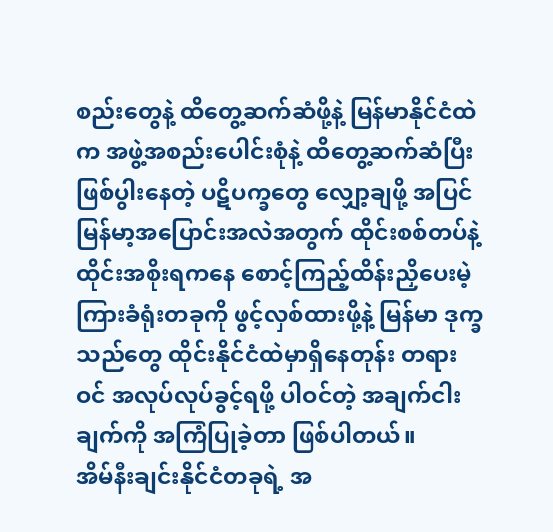စည်းတွေနဲ့ ထိတွေ့ဆက်ဆံဖို့နဲ့ မြန်မာနိုင်ငံထဲက အဖွဲ့အစည်းပေါင်းစုံနဲ့ ထိတွေ့ဆက်ဆံပြီး ဖြစ်ပွါးနေတဲ့ ပဋိပက္ခတွေ လျှော့ချဖို့ အပြင် မြန်မာ့အပြောင်းအလဲအတွက် ထိုင်းစစ်တပ်နဲ့ ထိုင်းအစိုးရကနေ စောင့်ကြည့်ထိန်းညှိပေးမဲ့ ကြားခံရုံးတခုကို ဖွင့်လှစ်ထားဖို့နဲ့ မြန်မာ ဒုက္ခသည်တွေ ထိုင်းနိုင်ငံထဲမှာရှိနေတုန်း တရားဝင် အလုပ်လုပ်ခွင့်ရဖို့ ပါဝင်တဲ့ အချက်ငါးချက်ကို အကြံပြုခဲ့တာ ဖြစ်ပါတယ်။
အိမ်နီးချင်းနိုင်ငံတခုရဲ့ အ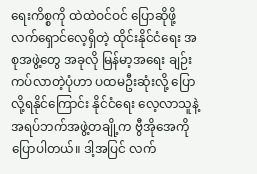ရေးကိစ္စကို ထဲထဲဝင်ဝင် ပြောဆိုဖို့ လက်ရှောင်လေ့ရှိတဲ့ ထိုင်းနိုင်ငံရေး အစုအဖွဲ့တွေ အခုလို မြန်မာ့အရေး ချဉ်းကပ်လာတဲ့ပုံဟာ ပထမဦးဆုံးလို့ ပြောလို့ရနိုင်ကြောင်း နိုင်ငံရေး လေ့လာသူနဲ့ အရပ်ဘက်အဖွဲ့တချို့က ဗွီအိုအေကို ပြောပါတယ်။ ဒါ့အပြင် လက်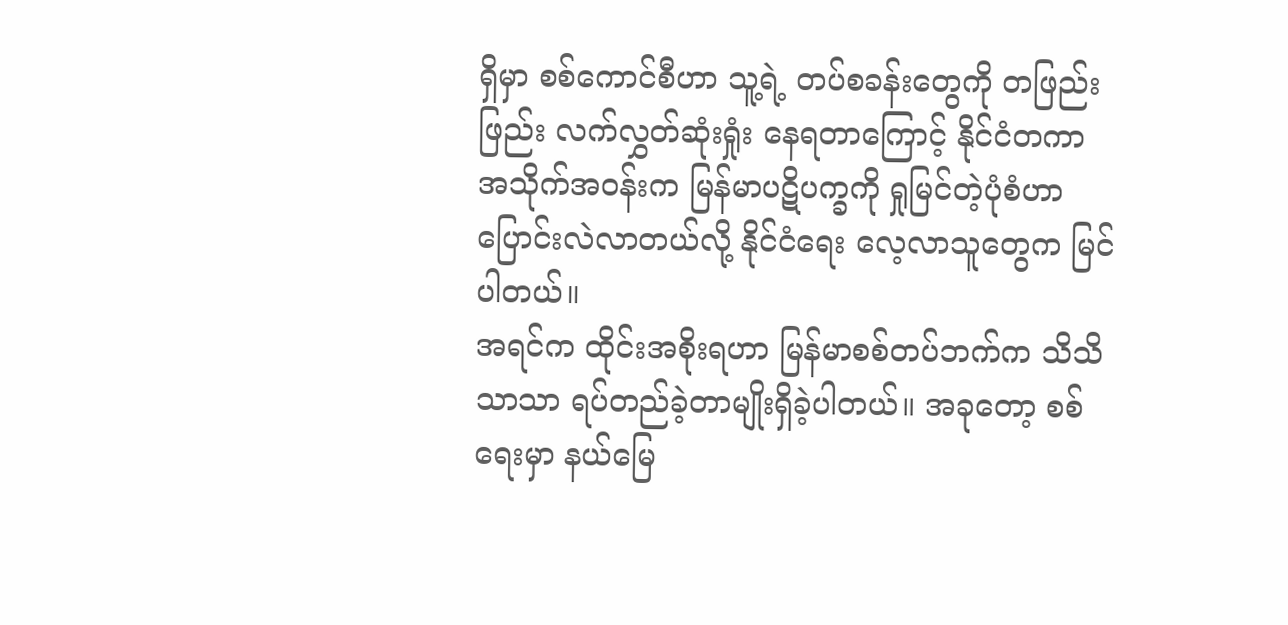ရှိမှာ စစ်ကောင်စီဟာ သူ့ရဲ့ တပ်စခန်းတွေကို တဖြည်းဖြည်း လက်လွှတ်ဆုံးရှုံး နေရတာကြောင့် နိုင်ငံတကာ အသိုက်အဝန်းက မြန်မာပဋိပက္ခကို ရှုမြင်တဲ့ပုံစံဟာ ပြောင်းလဲလာတယ်လို့ နိုင်ငံရေး လေ့လာသူတွေက မြင်ပါတယ်။
အရင်က ထိုင်းအစိုးရဟာ မြန်မာစစ်တပ်ဘက်က သိသိသာသာ ရပ်တည်ခဲ့တာမျိုးရှိခဲ့ပါတယ်။ အခုတော့ စစ်ရေးမှာ နယ်မြေ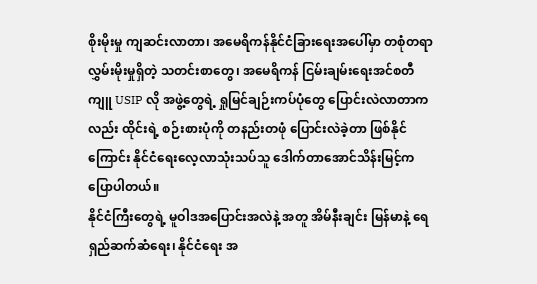စိုးမိုးမှု ကျဆင်းလာတာ၊ အမေရိကန်နိုင်ငံခြားရေးအပေါ်မှာ တစုံတရာ လွှမ်းမိုးမှုရှိတဲ့ သတင်းစာတွေ၊ အမေရိကန် ငြမ်းချမ်းရေးအင်စတီကျူ USIP လို အဖွဲ့တွေရဲ့ ရှုမြင်ချဉ်းကပ်ပုံတွေ ပြောင်းလဲလာတာကလည်း ထိုင်းရဲ့ စဉ်းစားပုံကို တနည်းတဖုံ ပြောင်းလဲခဲ့တာ ဖြစ်နိုင်ကြောင်း နိုင်ငံရေးလေ့လာသုံးသပ်သူ ဒေါက်တာအောင်သိန်းမြင့်က ပြောပါတယ်။
နိုင်ငံကြီးတွေရဲ့ မူဝါဒအပြောင်းအလဲနဲ့ အတူ အိမ်နီးချင်း မြန်မာနဲ့ ရေရှည်ဆက်ဆံရေး၊ နိုင်ငံရေး အ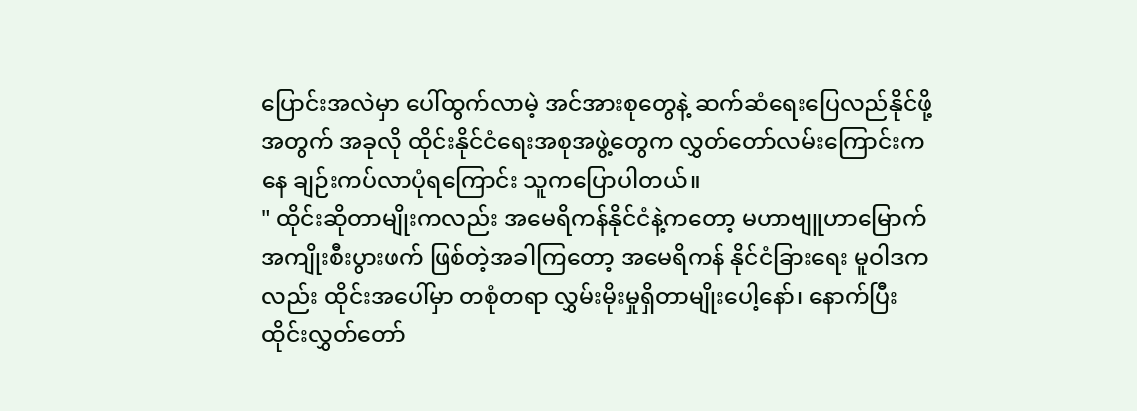ပြောင်းအလဲမှာ ပေါ်ထွက်လာမဲ့ အင်အားစုတွေနဲ့ ဆက်ဆံရေးပြေလည်နိုင်ဖို့အတွက် အခုလို ထိုင်းနိုင်ငံရေးအစုအဖွဲ့တွေက လွှတ်တော်လမ်းကြောင်းကနေ ချဉ်းကပ်လာပုံရကြောင်း သူကပြောပါတယ်။
" ထိုင်းဆိုတာမျိုးကလည်း အမေရိကန်နိုင်ငံနဲ့ကတော့ မဟာဗျူဟာမြောက် အကျိုးစီးပွားဖက် ဖြစ်တဲ့အခါကြတော့ အမေရိကန် နိုင်ငံခြားရေး မူဝါဒကလည်း ထိုင်းအပေါ်မှာ တစုံတရာ လွှမ်းမိုးမှုရှိတာမျိုးပေါ့နော်၊ နောက်ပြီး ထိုင်းလွှတ်တော်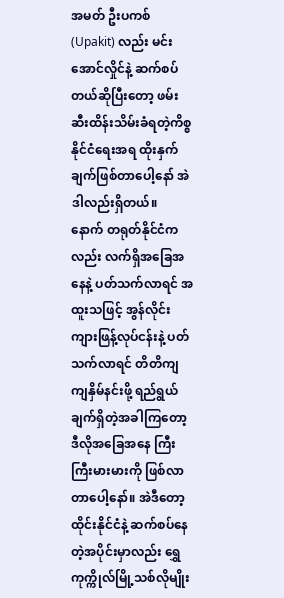အမတ် ဦးပကစ် (Upakit) လည်း မင်းအောင်လှိုင်နဲ့ ဆက်စပ်တယ်ဆိုပြီးတော့ ဖမ်းဆီးထိန်းသိမ်းခံရတဲ့ကိစ္စ နိုင်ငံရေးအရ ထိုးနှက်ချက်ဖြစ်တာပေါ့နော် အဲဒါလည်းရှိတယ်။
နောက် တရုတ်နိုင်ငံကလည်း လက်ရှိအခြေအနေနဲ့ ပတ်သက်လာရင် အထူးသဖြင့် အွန်လိုင်းကျားဖြန့်လုပ်ငန်းနဲ့ ပတ်သက်လာရင် တိတိကျကျနှိမ်နင်းဖို့ ရည်ရွယ်ချက်ရှိတဲ့အခါကြတော့ ဒီလိုအခြေအနေ ကြီးကြီးမားမားကို ဖြစ်လာတာပေါ့နော်။ အဲဒီတော့ ထိုင်းနိုင်ငံနဲ့ ဆက်စပ်နေတဲ့အပိုင်းမှာလည်း ရွှေကုက္ကိုလ်မြို့သစ်လိုမျိုး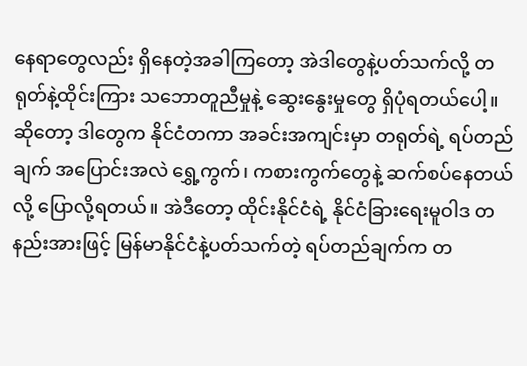နေရာတွေလည်း ရှိနေတဲ့အခါကြတော့ အဲဒါတွေနဲ့ပတ်သက်လို့ တရုတ်နဲ့ထိုင်းကြား သဘောတူညီမှုနဲ့ ဆွေးနွေးမှုတွေ ရှိပုံရတယ်ပေါ့။
ဆိုတော့ ဒါတွေက နိုင်ငံတကာ အခင်းအကျင်းမှာ တရုတ်ရဲ့ ရပ်တည်ချက် အပြောင်းအလဲ ရွှေ့ကွက်၊ ကစားကွက်တွေနဲ့ ဆက်စပ်နေတယ်လို့ ပြောလို့ရတယ်။ အဲဒီတော့ ထိုင်းနိုင်ငံရဲ့ နိုင်ငံခြားရေးမူဝါဒ တနည်းအားဖြင့် မြန်မာနိုင်ငံနဲ့ပတ်သက်တဲ့ ရပ်တည်ချက်က တ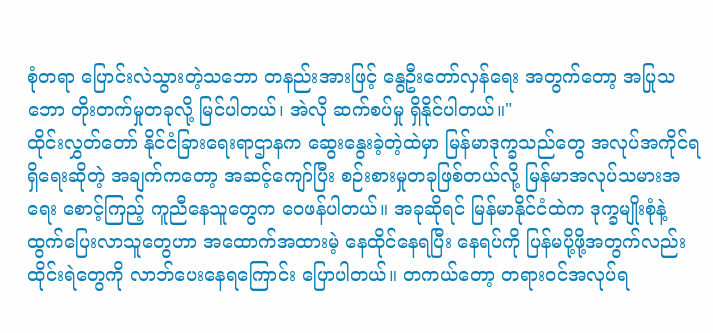စုံတရာ ပြောင်းလဲသွားတဲ့သဘော တနည်းအားဖြင့် နွေဦးတော်လှန်ရေး အတွက်တော့ အပြုသဘော တိုးတက်မှုတခုလို့ မြင်ပါတယ်၊ အဲလို ဆက်စပ်မှု ရှိနိုင်ပါတယ်။"
ထိုင်းလွှတ်တော် နိုင်ငံခြားရေးရာဌာနက ဆွေးနွေးခဲ့တဲ့ထဲမှာ မြန်မာဒုက္ခသည်တွေ အလုပ်အကိုင်ရရှိရေးဆိုတဲ့ အချက်ကတော့ အဆင့်ကျော်ပြီး စဉ်းစားမှုတခုဖြစ်တယ်လို့ မြန်မာအလုပ်သမားအရေး စောင့်ကြည့် ကူညီနေသူတွေက ဝေဖန်ပါတယ်။ အခုဆိုရင် မြန်မာနိုင်ငံထဲက ဒုက္ခမျိုးစုံနဲ့ ထွက်ပြေးလာသူတွေဟာ အထောက်အထားမဲ့ နေထိုင်နေရပြီး နေရပ်ကို ပြန်မပို့ဖို့အတွက်လည်း ထိုင်းရဲတွေကို လာဘ်ပေးနေရကြောင်း ပြောပါတယ်။ တကယ်တော့ တရားဝင်အလုပ်ရ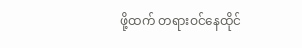ဖို့ထက် တရားဝင်နေထိုင်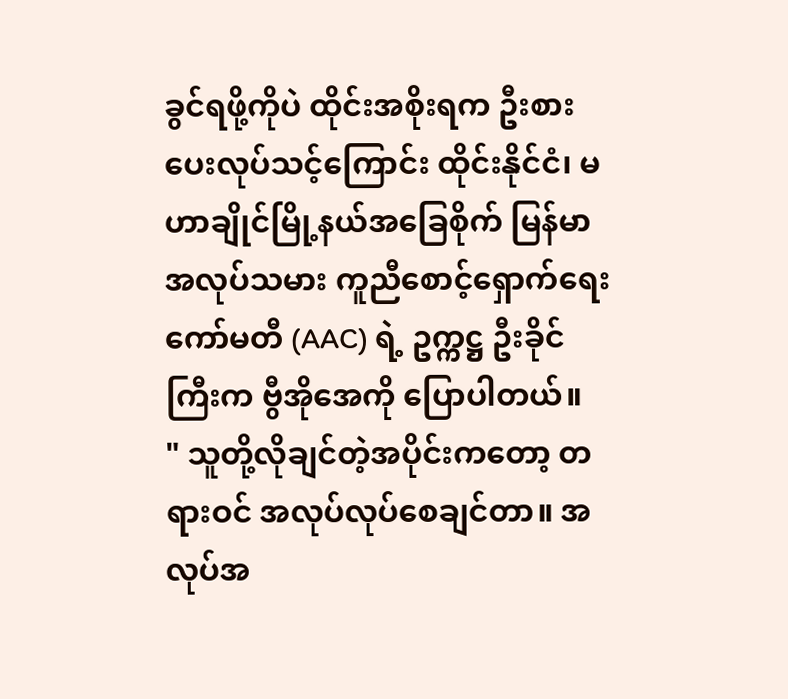ခွင်ရဖို့ကိုပဲ ထိုင်းအစိုးရက ဦးစားပေးလုပ်သင့်ကြောင်း ထိုင်းနိုင်ငံ၊ မဟာချိုင်မြို့နယ်အခြေစိုက် မြန်မာအလုပ်သမား ကူညီစောင့်ရှောက်ရေးကော်မတီ (AAC) ရဲ့ ဥက္ကဋ္ဌ ဦးခိုင်ကြီးက ဗွီအိုအေကို ပြောပါတယ်။
" သူတို့လိုချင်တဲ့အပိုင်းကတော့ တရားဝင် အလုပ်လုပ်စေချင်တာ။ အလုပ်အ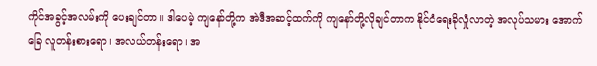ကိုင်အခွင့်အလမ်းကို ပေးချင်တာ။ ဒါပေမဲ့ ကျနော်တို့က အဲဒီအဆင့်ထက်ကို ကျနော်တို့လိုချင်တာက နိုင်ငံရေးခိုလှုံလာတဲ့ အလုပ်သမား အောက်ခြေ လူတန်းစားရော၊ အလယ်တန်းရော၊ အ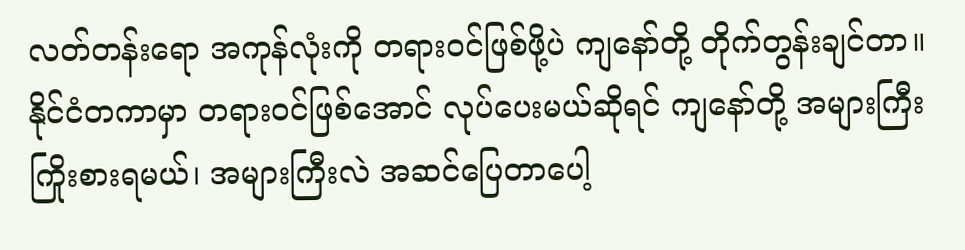လတ်တန်းရော အကုန်လုံးကို တရားဝင်ဖြစ်ဖို့ပဲ ကျနော်တို့ တိုက်တွန်းချင်တာ။ နိုင်ငံတကာမှာ တရားဝင်ဖြစ်အောင် လုပ်ပေးမယ်ဆိုရင် ကျနော်တို့ အများကြီးကြိုးစားရမယ်၊ အများကြီးလဲ အဆင်ပြေတာပေါ့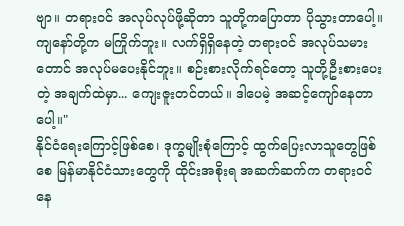ဗျာ။ တရားဝင် အလုပ်လုပ်ဖို့ဆိုတာ သူတို့ကပြောတာ ပိုသွားတာပေါ့။ ကျနော်တို့က မကြိုက်ဘူး။ လက်ရှိရှိနေတဲ့ တရားဝင် အလုပ်သမားတောင် အလုပ်မပေးနိုင်ဘူး။ စဉ်းစားလိုက်ရင်တော့ သူတို့ဦးစားပေးတဲ့ အချက်ထဲမှာ... ကျေးဇူးတင်တယ်။ ဒါပေမဲ့ အဆင့်ကျော်နေတာပေါ့။"
နိုင်ငံရေးကြောင့်ဖြစ်စေ၊ ဒုက္ခမျိုးစုံကြောင့် ထွက်ပြေးလာသူတွေဖြစ်စေ မြန်မာနိုင်ငံသားတွေကို ထိုင်းအစိုးရ အဆက်ဆက်က တရားဝင်နေ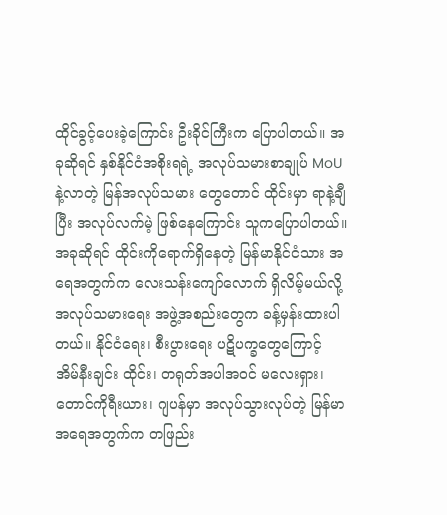ထိုင်ခွင့်ပေးခဲ့ကြောင်း ဦးခိုင်ကြီးက ပြောပါတယ်။ အခုဆိုရင် နှစ်နိုင်ငံအစိုးရရဲ့ အလုပ်သမားစာချုပ် MoU နဲ့လာတဲ့ မြန်အလုပ်သမား တွေတောင် ထိုင်းမှာ ရာနဲ့ချီပြီး အလုပ်လက်မဲ့ ဖြစ်နေကြောင်း သူကပြောပါတယ်။
အခုဆိုရင် ထိုင်းကိုရောက်ရှိနေတဲ့ မြန်မာနိုင်ငံသား အရေအတွက်က လေးသန်းကျော်လောက် ရှိလိမ့်မယ်လို့ အလုပ်သမားရေး အဖွဲ့အစည်းတွေက ခန့်မှန်းထားပါတယ်။ နိုင်ငံရေး၊ စီးပွားရေး ပဋိပက္ခတွေကြောင့် အိမ်နီးချင်း ထိုင်း၊ တရုတ်အပါအဝင် မလေးရှား၊ တောင်ကိုရီးယား၊ ဂျပန်မှာ အလုပ်သွားလုပ်တဲ့ မြန်မာအရေအတွက်က တဖြည်း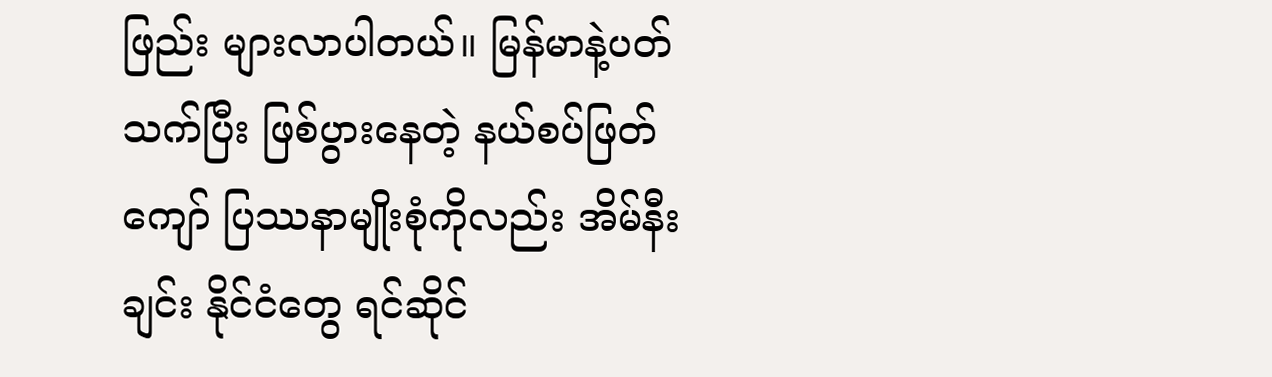ဖြည်း များလာပါတယ်။ မြန်မာနဲ့ပတ်သက်ပြီး ဖြစ်ပွားနေတဲ့ နယ်စပ်ဖြတ်ကျော် ပြဿနာမျိုးစုံကိုလည်း အိမ်နီးချင်း နိုင်ငံတွေ ရင်ဆိုင်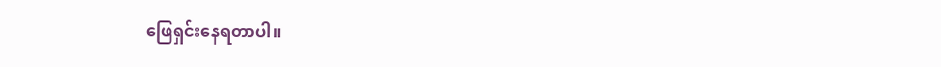ဖြေရှင်းနေရတာပါ။